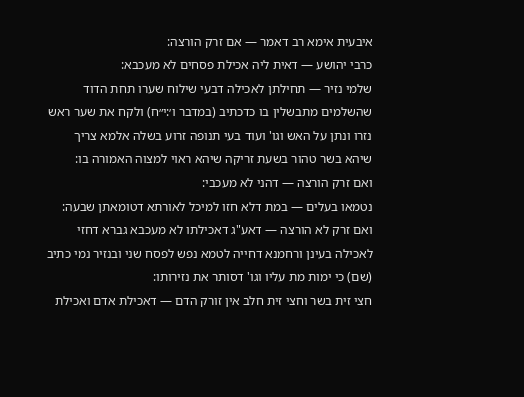איבעית אימא רב דאמר — אם זרק הורצה:
כרבי יהושע — דאית ליה אכילת פסחים לא מעכבא:
שלמי נזיר — תחילתן לאכילה דבעי שילוח שערו תחת הדוד שהשלמים מתבשלין בו כדכתיב (במדבר ו׳:י״ח) ולקח את שער ראש נזרו ונתן על האש וגו' ועוד בעי תנופה זרוע בשלה אלמא צריך שיהא בשר טהור בשעת זריקה שיהא ראוי למצוה האמורה בו:
ואם זרק הורצה — דהני לא מעכבי:
נטמאו בעלים — במת דלא חזו למיכל לאורתא דטומאתן שבעה:
ואם זרק לא הורצה — דאע"ג דאכילתו לא מעכבא גברא דחזי לאכילה בעינן ורחמנא דחייה לטמא נפש לפסח שני ובנזיר נמי כתיב (שם) כי ימות מת עליו וגו' דסותר את נזירותו:
חצי זית בשר וחצי זית חלב אין זורק הדם — דאכילת אדם ואכילת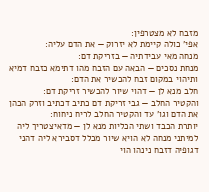מזבח לא מצטרפין:
אפי' כולה קיימת לא יזרוק — את הדם עליה:
מנחה מאי עבידתיה — בזריקת דם:
מנחת נסכים — הבאה עם הזבח מהו דתימא כזבח דמיא ותיהוי במקום זבח להכשיר את הדם:
חלב מנא לן — דהוי שיור להכשיר זריקת דם:
והקטיר החלב — גבי זריקת דם כתיב דכתיב וזרק הכהן את הדם וגו' עד והקטיר החלב לריח ניחוח:
יותרת הכבד ושתי הכליות מנא לן — מדאיצטריך ליה למיתני מנחה לא הויא שיור מכלל דסבירא ליה דהני דגופיה דזבח נינהו הוי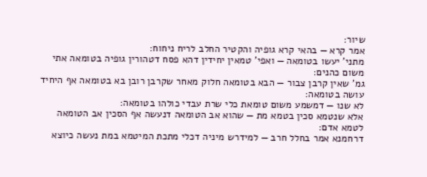שיור:
אמר קרא — בהאי קרא גופיה והקטיר החלב לריח ניחוח:
מתני' יעשו בטומאה — ואפי' טמאין יחידין דהא פסח דטהורין גופיה בטומאה אתי משום כהנים:
גמ' שאין קרבן צבור — הבא בטומאה חלוק מאחר שקרבן רובן בא בטומאה אף היחיד עושה בטומאה:
לא שנו — דמשמע משום טומאת כלי שרת עבדי כולהו בטומאה:
אלא שנטמא סכין בטמא מת — שהוא אב הטומאה דנעשה אף הסכין אב הטומאה לטמא אדם:
דרחמנא אמר בחלל חרב — למידרש מיניה דכלי מתכת המיטמא במת נעשה כיוצא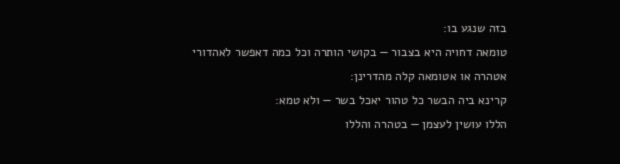בזה שנגע בו:
טומאה דחויה היא בצבור — בקושי הותרה וכל כמה דאפשר לאהדורי אטהרה או אטומאה קלה מהדרינן:
קרינא ביה הבשר כל טהור יאכל בשר — ולא טמא:
הללו עושין לעצמן — בטהרה והללו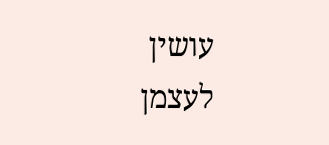עושין לעצמן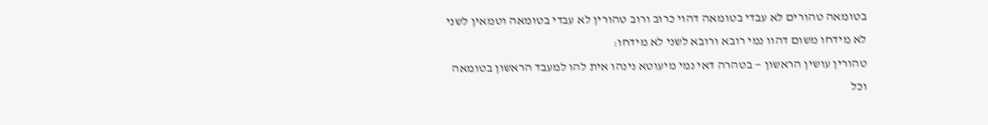בטומאה טהורים לא עבדי בטומאה דהוי כרוב ורוב טהורין לא עבדי בטומאה וטמאין לשני לא מידחו משום דהוו נמי רובא ורובא לשני לא מידחו:
טהורין עושין הראשון — בטהרה דאי נמי מיעוטא נינהו אית להו למעבד הראשון בטומאה וכל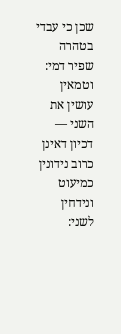שכן כי עבדי בטהרה שפיר דמי:
וטמאין עושין את השני — דכיון דאינן כרוב נידונין כמיעוט ונידחין לשני: